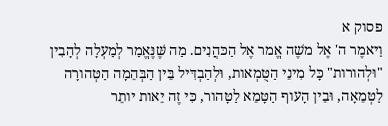פסוק א
וַיּאמֶר ה' אֶל משֶׁה אֱמר אֶל הַכּהֲנִים. מַה שֶּׁנֶּאֱמַר לְמַעְלָה לְהָבִין "וּלְהורות" כָּל מִינֵי הַטֻּמְאות, וּלְהַבְדִּיל בֵּין הַבְּהֵמָה הַטְּהורָה לַטְּמֵאָה, וּבֵין הָעוף הַטָּמֵא לַטָּהור, כִּי זֶה יֵאות יותֵר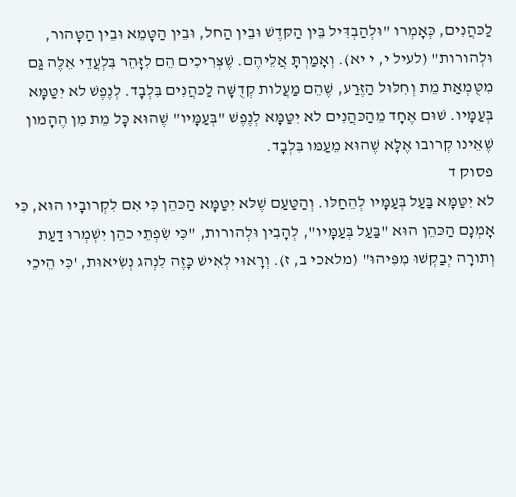לַכּהֲנִים, כְּאָמְרו "וּלְהַבְדִּיל בֵּין הַקּדֶשׁ וּבֵין הַחל, וּבֵין הַטָּמֵא וּבֵין הַטָּהור, וּלְהורות" (לעיל י, י יא). וְאָמַרְתָּ אֲלֵיהֶם. שֶׁצְּרִיכִים הֵם לִזָּהֵר בִּלְעֲדֵי אֵלֶּה גַּם מִטֻּמְאַת מֵת וְחִלּוּל הַזֶּרַע, שֶׁהֵם מַעֲלות קְדֻשָּׁה לַכּהֲנִים בִּלְבָד. לְנֶפֶשׁ לא יִטַּמָּא בְּעַמָּיו. שׁוּם אֶחָד מֵהַכּהֲנִים לא יִטַּמָּא לְנֶפֶשׁ "בְּעַמָּיו" שֶׁהוּא כָּל מֵת מִן הֶהָמון שֶׁאֵינו קְרובו אֶלָּא שֶׁהוּא מֵעַמּו בִּלְבָד.
פסוק ד
לא יִטַּמָּא בַּעַל בְּעַמָּיו לְהֵחַלּו. וְהַטַּעַם שֶׁלּא יִטַּמָּא הַכּהֵן כִּי אִם לִקְרובָיו הוּא, כִּי אָמְנָם הַכּהֵן הוּא "בַּעַל בְּעַמָּיו", לְהָבִין וּלְהורות, "כִּי שִׂפְתֵי כהֵן יִשְׁמְרוּ דַעַת וְתורָה יְבַקְשׁוּ מִפִּיהוּ" (מלאכי ב, ז). וְרָאוּי לְאִישׁ כָּזֶה לִנְהג נְשִׂיאוּת, 'כִּי הֵיכֵי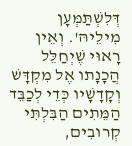דְּלִשְׁתַּמְּעָן מִילֵיהּ'. וְאֵין רָאוּי שֶׁיְחַלֵּל הֲכָנָתו אֶל מִקְדָּשׁ וְקָדָשָׁיו כְּדֵי לְכַבֵּד הַמֵּתִים הַבִּלְתִּי קְרובִים,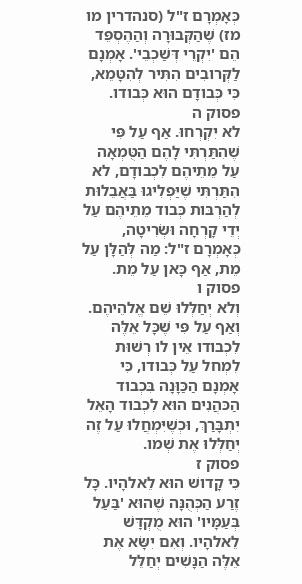כְּאָמְרָם ז"ל (סנהדרין מו מז) שֶׁהַקְּבוּרָה וְהַהֶסְפֵּד הֵם 'יִקְרֵי דְּשַׁכְבֵי'. אָמְנָם לַקְּרובִים הִתִּיר לְהִטָּמֵא, כִּי כְּבודָם הוּא כְּבודו.
פסוק ה
לא יִקְרְחוּ. אַף עַל פִּי שֶׁהִתַּרְתִּי לָהֶם הַטֻּמְאָה עַל מֵתֵיהֶם לִכְבודָם, לא הִתַּרְתִּי שֶׁיַּפְלִיגוּ בַּאֲבֵלוּת לְהַרְבּות כְּבוד מֵתֵיהֶם עַל יְדֵי קָרְחָה וּשְׂרִיטָה, כְּאָמְרָם ז"ל: מַה לְּהַלָּן עַל מֵת, אַף כָּאן עַל מֵת.
פסוק ו
וְלא יְחַלְּלוּ שֵׁם אֱלהֵיהֶם. וְאַף עַל פִּי שֶׁכָּל אֵלֶּה לִכְבודו אֵין לו רְשׁוּת לִמְחל עַל כְּבודו, כִּי אָמְנָם הַכַּוָּנָה בִּכְבוד הַכּהֲנִים הוּא לִכְבוד הָאֵל יִתְבָּרַךְ, וּכְשֶׁיִּמְחֲלוּ עַל זֶה יְחַלְּלוּ אֶת שְׁמו.
פסוק ז
כִּי קָדושׁ הוּא לֵאלהָיו. כָּל זֶרַע הַכְּהֻנָּה שֶׁהוּא 'בַּעַל בְּעַמָּיו' הוּא מֻקְדָּשׁ לֵאלהָיו. וְאִם יִשָּׂא אֶת אֵלֶּה הַנָּשִׁים יְחַלֵּל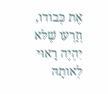אֶת כְּבודו, וְזַרְעו שֶׁלּא יִהְיֶה רָאוּי לְאותָהּ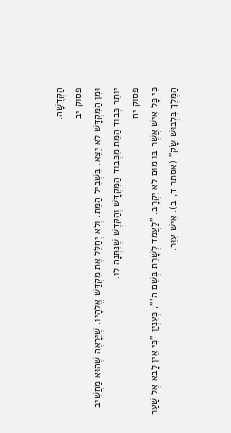הַקְּדֻשָּׁה.
פסוק יב
וּמִן הַמִּקְדָּשׁ לא יֵצֵא. בִּשְׁבִיל הַמֵּת. וְלא יְחַלֵּל אֶת מִקְדַּשׁ אֱלהָיו. שֶׁיֵּרָאֶה שֶׁהוּא מַחֲשִׁיב יותֵר כְּבוד הַמֵּת מִכְּבוד הַמִּקְדָּשׁ וְהַקּדֶשׁ שֶׁנִּתְּנָה לו.
פסוק יח
כִּי כָּל אִישׁ אֲשֶׁר בּו מוּם לא יִקְרָב. "לַעֲמד לְשָׁרֵת בְּשֵׁם ה'", כְּעִנְיַן "כִּי אֵין לָבא אֶל שַׁעַר הַמֶּלֶךְ בִּלְבוּשׁ שָׂק" (אסתר ד, ב). אִישׁ עִוֵּר.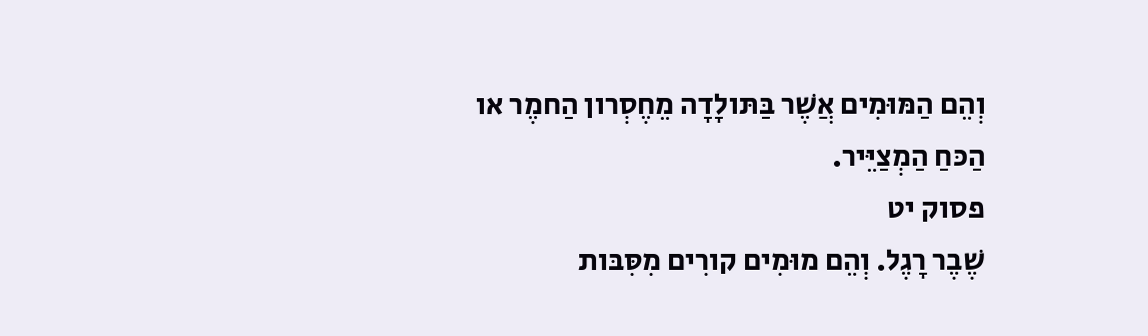וְהֵם הַמּוּמִים אֲשֶׁר בַּתּולָדָה מֵחֶסְרון הַחמֶר או הַכּחַ הַמְצַיֵּיר.
פסוק יט
שֶׁבֶר רָגֶל. וְהֵם מוּמִים קורִים מִסִּבּות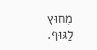מִחוּץ לַגּוּף.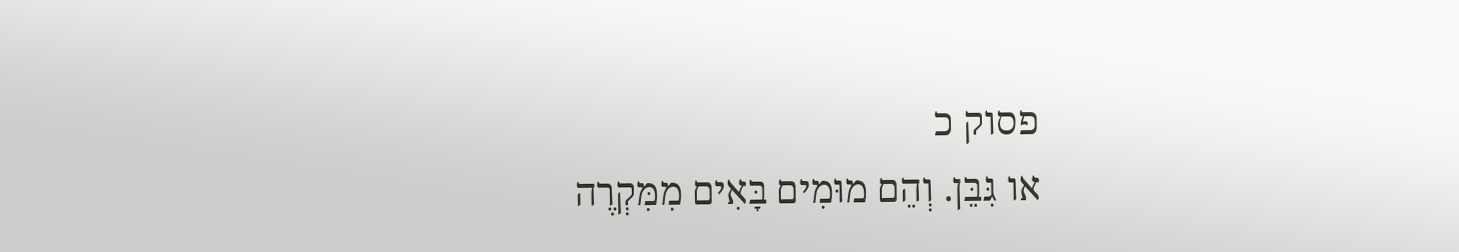פסוק כ
או גִּבֵּן. וְהֵם מוּמִים בָּאִים מִמִּקְרֶה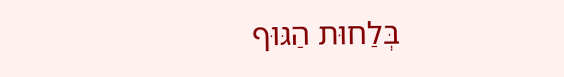בְּלַחוּת הַגּוּף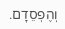וְהֶפְסֵדָם.